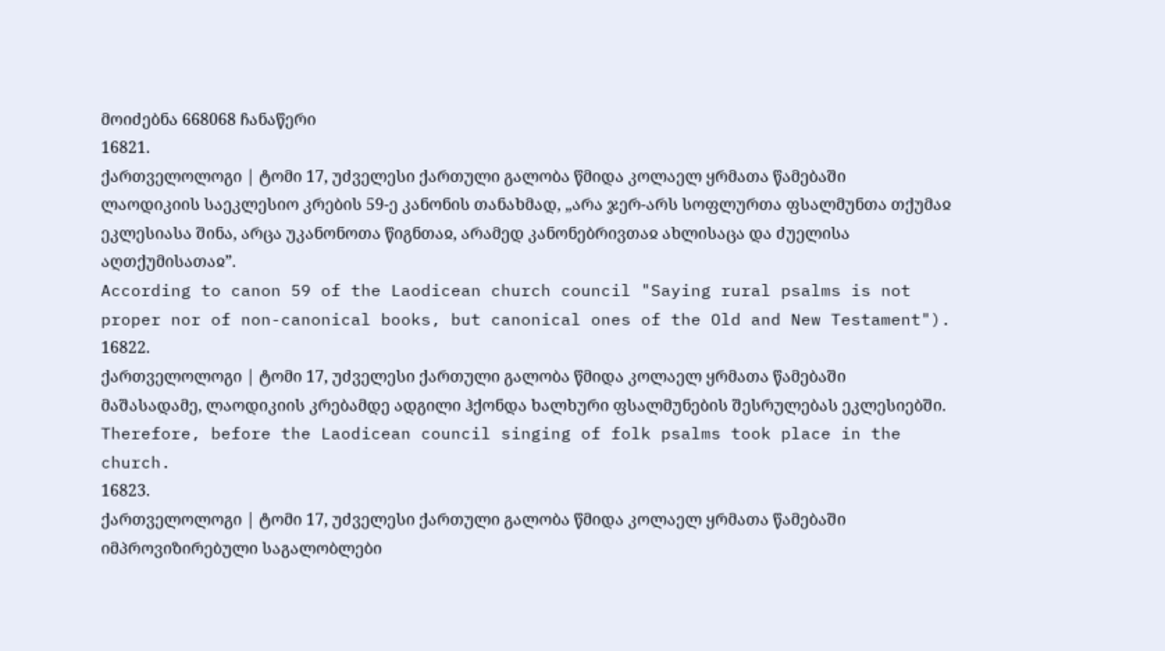მოიძებნა 668068 ჩანაწერი
16821.
ქართველოლოგი | ტომი 17, უძველესი ქართული გალობა წმიდა კოლაელ ყრმათა წამებაში
ლაოდიკიის საეკლესიო კრების 59-ე კანონის თანახმად, „არა ჯერ-არს სოფლურთა ფსალმუნთა თქუმაჲ ეკლესიასა შინა, არცა უკანონოთა წიგნთაჲ, არამედ კანონებრივთაჲ ახლისაცა და ძუელისა აღთქუმისათაჲ”.
According to canon 59 of the Laodicean church council "Saying rural psalms is not proper nor of non-canonical books, but canonical ones of the Old and New Testament").
16822.
ქართველოლოგი | ტომი 17, უძველესი ქართული გალობა წმიდა კოლაელ ყრმათა წამებაში
მაშასადამე, ლაოდიკიის კრებამდე ადგილი ჰქონდა ხალხური ფსალმუნების შესრულებას ეკლესიებში.
Therefore, before the Laodicean council singing of folk psalms took place in the church.
16823.
ქართველოლოგი | ტომი 17, უძველესი ქართული გალობა წმიდა კოლაელ ყრმათა წამებაში
იმპროვიზირებული საგალობლები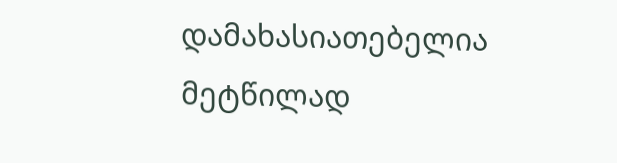დამახასიათებელია მეტწილად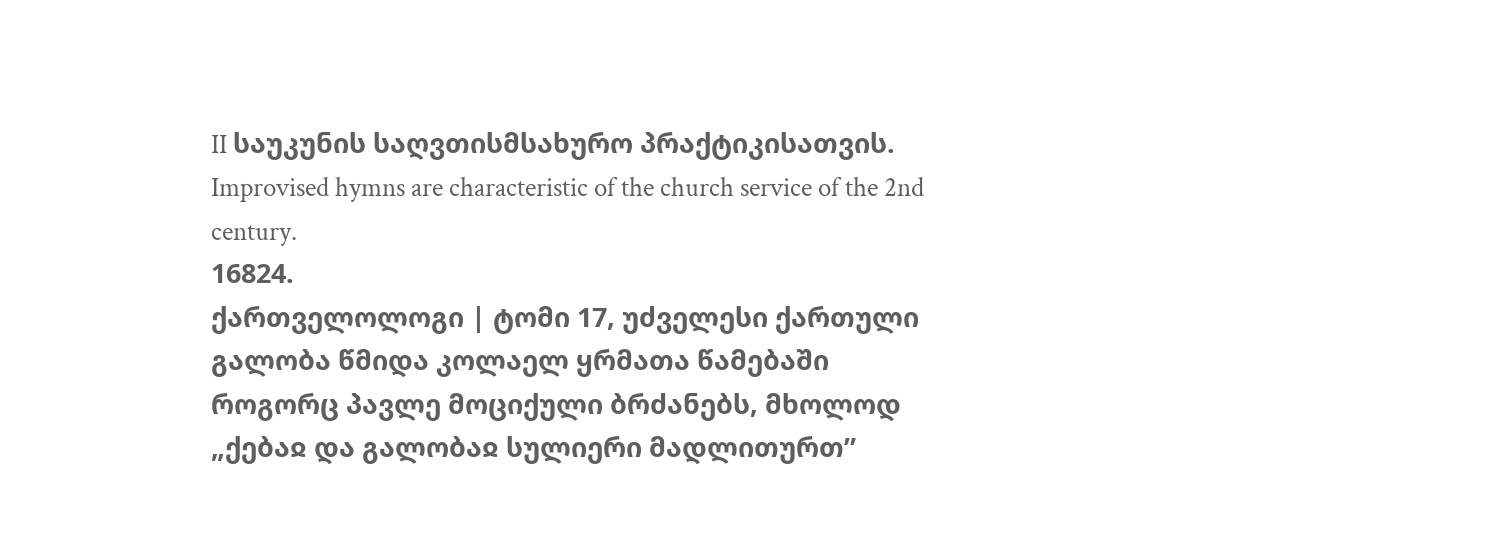II საუკუნის საღვთისმსახურო პრაქტიკისათვის.
Improvised hymns are characteristic of the church service of the 2nd century.
16824.
ქართველოლოგი | ტომი 17, უძველესი ქართული გალობა წმიდა კოლაელ ყრმათა წამებაში
როგორც პავლე მოციქული ბრძანებს, მხოლოდ „ქებაჲ და გალობაჲ სულიერი მადლითურთ”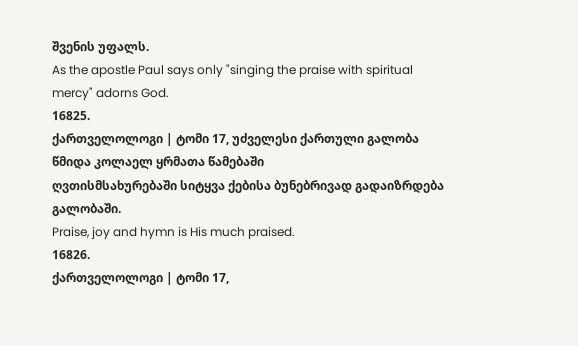შვენის უფალს.
As the apostle Paul says only "singing the praise with spiritual mercy" adorns God.
16825.
ქართველოლოგი | ტომი 17, უძველესი ქართული გალობა წმიდა კოლაელ ყრმათა წამებაში
ღვთისმსახურებაში სიტყვა ქებისა ბუნებრივად გადაიზრდება გალობაში.
Praise, joy and hymn is His much praised.
16826.
ქართველოლოგი | ტომი 17,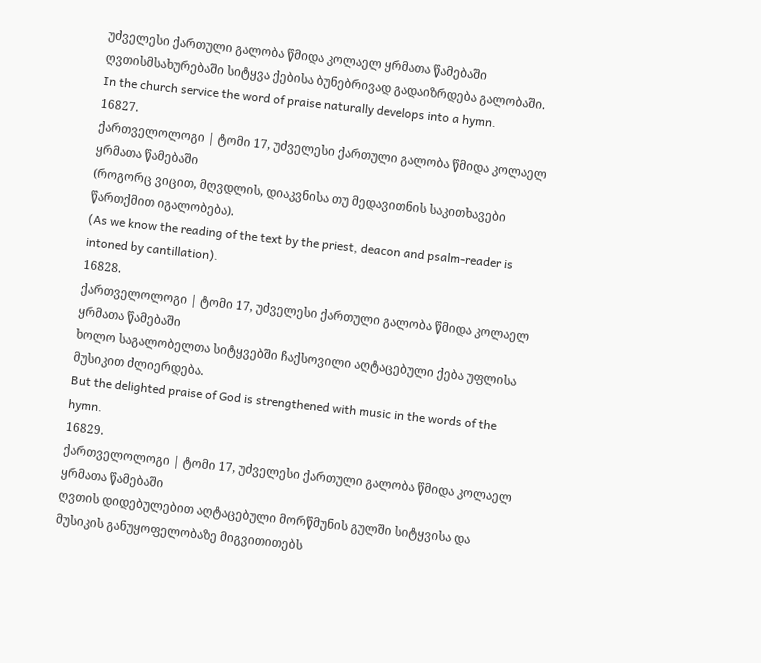უძველესი ქართული გალობა წმიდა კოლაელ ყრმათა წამებაში
ღვთისმსახურებაში სიტყვა ქებისა ბუნებრივად გადაიზრდება გალობაში.
In the church service the word of praise naturally develops into a hymn.
16827.
ქართველოლოგი | ტომი 17, უძველესი ქართული გალობა წმიდა კოლაელ ყრმათა წამებაში
(როგორც ვიცით, მღვდლის, დიაკვნისა თუ მედავითნის საკითხავები წართქმით იგალობება).
(As we know the reading of the text by the priest, deacon and psalm-reader is intoned by cantillation).
16828.
ქართველოლოგი | ტომი 17, უძველესი ქართული გალობა წმიდა კოლაელ ყრმათა წამებაში
ხოლო საგალობელთა სიტყვებში ჩაქსოვილი აღტაცებული ქება უფლისა მუსიკით ძლიერდება.
But the delighted praise of God is strengthened with music in the words of the hymn.
16829.
ქართველოლოგი | ტომი 17, უძველესი ქართული გალობა წმიდა კოლაელ ყრმათა წამებაში
ღვთის დიდებულებით აღტაცებული მორწმუნის გულში სიტყვისა და მუსიკის განუყოფელობაზე მიგვითითებს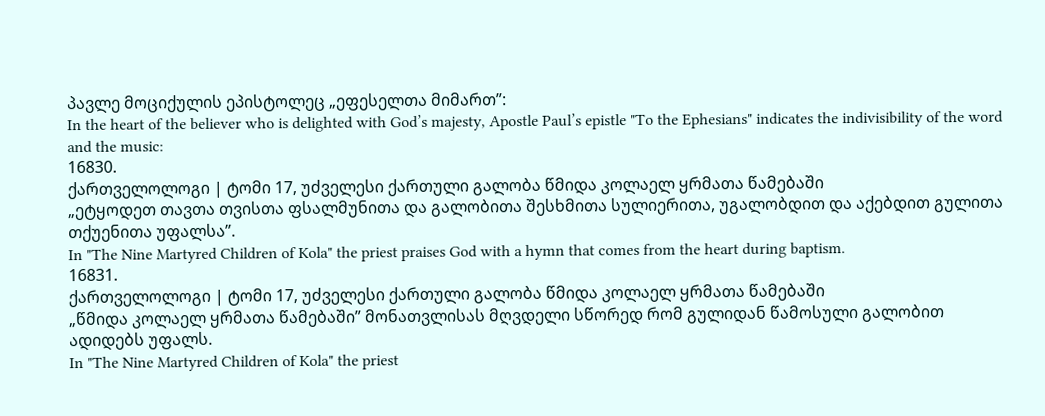პავლე მოციქულის ეპისტოლეც „ეფესელთა მიმართ”:
In the heart of the believer who is delighted with God’s majesty, Apostle Paul’s epistle "To the Ephesians" indicates the indivisibility of the word and the music:
16830.
ქართველოლოგი | ტომი 17, უძველესი ქართული გალობა წმიდა კოლაელ ყრმათა წამებაში
„ეტყოდეთ თავთა თვისთა ფსალმუნითა და გალობითა შესხმითა სულიერითა, უგალობდით და აქებდით გულითა თქუენითა უფალსა”.
In "The Nine Martyred Children of Kola" the priest praises God with a hymn that comes from the heart during baptism.
16831.
ქართველოლოგი | ტომი 17, უძველესი ქართული გალობა წმიდა კოლაელ ყრმათა წამებაში
„წმიდა კოლაელ ყრმათა წამებაში” მონათვლისას მღვდელი სწორედ რომ გულიდან წამოსული გალობით ადიდებს უფალს.
In "The Nine Martyred Children of Kola" the priest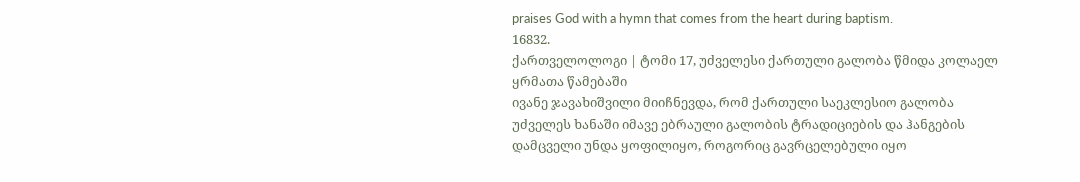praises God with a hymn that comes from the heart during baptism.
16832.
ქართველოლოგი | ტომი 17, უძველესი ქართული გალობა წმიდა კოლაელ ყრმათა წამებაში
ივანე ჯავახიშვილი მიიჩნევდა, რომ ქართული საეკლესიო გალობა უძველეს ხანაში იმავე ებრაული გალობის ტრადიციების და ჰანგების დამცველი უნდა ყოფილიყო, როგორიც გავრცელებული იყო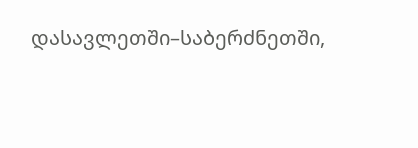დასავლეთში–საბერძნეთში,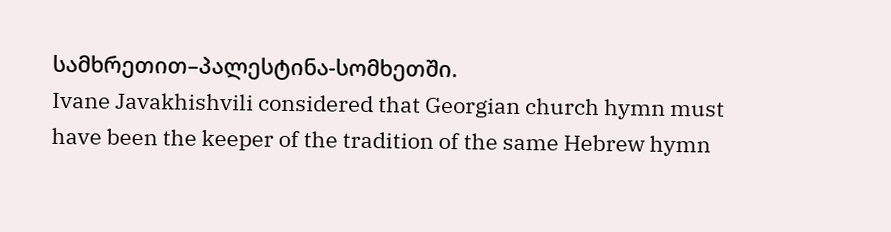სამხრეთით–პალესტინა-სომხეთში.
Ivane Javakhishvili considered that Georgian church hymn must have been the keeper of the tradition of the same Hebrew hymn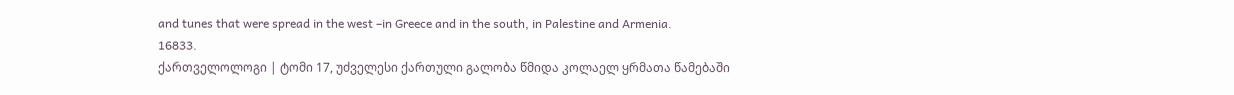and tunes that were spread in the west –in Greece and in the south, in Palestine and Armenia.
16833.
ქართველოლოგი | ტომი 17, უძველესი ქართული გალობა წმიდა კოლაელ ყრმათა წამებაში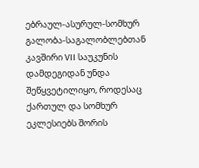ებრაულ-ასურულ-სომხურ გალობა-საგალობლებთან კავშირი VII საუკუნის დამდეგიდან უნდა შეწყვეტილიყო, როდესაც ქართულ და სომხურ ეკლესიებს შორის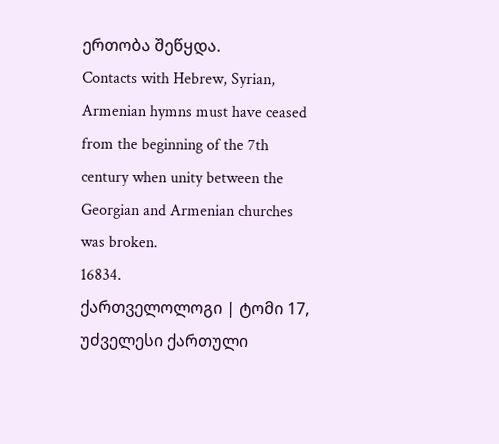ერთობა შეწყდა.
Contacts with Hebrew, Syrian, Armenian hymns must have ceased from the beginning of the 7th century when unity between the Georgian and Armenian churches was broken.
16834.
ქართველოლოგი | ტომი 17, უძველესი ქართული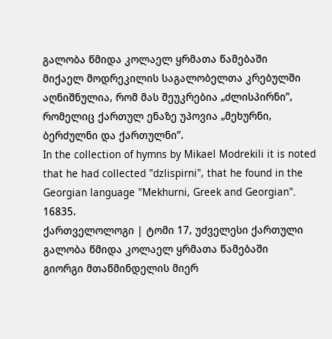გალობა წმიდა კოლაელ ყრმათა წამებაში
მიქაელ მოდრეკილის საგალობელთა კრებულში აღნიშნულია, რომ მას შეუკრებია „ძლისპირნი”, რომელიც ქართულ ენაზე უპოვია „მეხურნი, ბერძულნი და ქართულნი”.
In the collection of hymns by Mikael Modrekili it is noted that he had collected "dzlispirni", that he found in the Georgian language "Mekhurni, Greek and Georgian".
16835.
ქართველოლოგი | ტომი 17, უძველესი ქართული გალობა წმიდა კოლაელ ყრმათა წამებაში
გიორგი მთაწმინდელის მიერ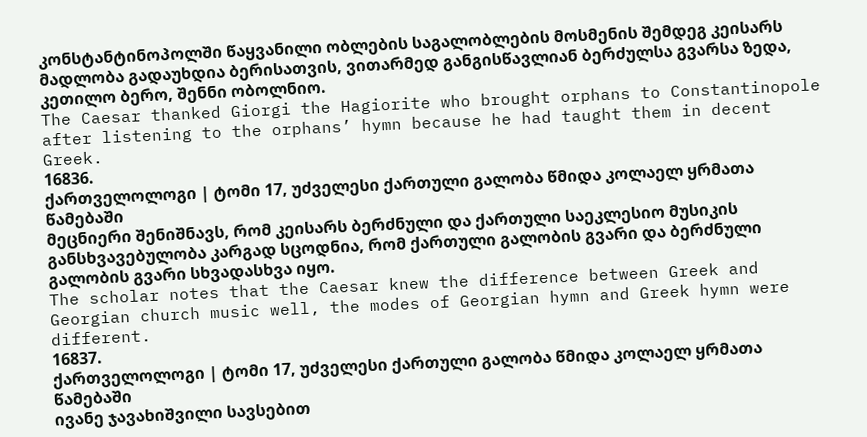კონსტანტინოპოლში წაყვანილი ობლების საგალობლების მოსმენის შემდეგ კეისარს მადლობა გადაუხდია ბერისათვის, ვითარმედ განგისწავლიან ბერძულსა გვარსა ზედა, კეთილო ბერო, შენნი ობოლნიო.
The Caesar thanked Giorgi the Hagiorite who brought orphans to Constantinopole after listening to the orphans’ hymn because he had taught them in decent Greek.
16836.
ქართველოლოგი | ტომი 17, უძველესი ქართული გალობა წმიდა კოლაელ ყრმათა წამებაში
მეცნიერი შენიშნავს, რომ კეისარს ბერძნული და ქართული საეკლესიო მუსიკის განსხვავებულობა კარგად სცოდნია, რომ ქართული გალობის გვარი და ბერძნული გალობის გვარი სხვადასხვა იყო.
The scholar notes that the Caesar knew the difference between Greek and Georgian church music well, the modes of Georgian hymn and Greek hymn were different.
16837.
ქართველოლოგი | ტომი 17, უძველესი ქართული გალობა წმიდა კოლაელ ყრმათა წამებაში
ივანე ჯავახიშვილი სავსებით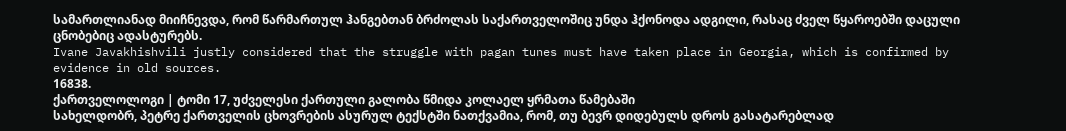სამართლიანად მიიჩნევდა, რომ წარმართულ ჰანგებთან ბრძოლას საქართველოშიც უნდა ჰქონოდა ადგილი, რასაც ძველ წყაროებში დაცული ცნობებიც ადასტურებს.
Ivane Javakhishvili justly considered that the struggle with pagan tunes must have taken place in Georgia, which is confirmed by evidence in old sources.
16838.
ქართველოლოგი | ტომი 17, უძველესი ქართული გალობა წმიდა კოლაელ ყრმათა წამებაში
სახელდობრ, პეტრე ქართველის ცხოვრების ასურულ ტექსტში ნათქვამია, რომ, თუ ბევრ დიდებულს დროს გასატარებლად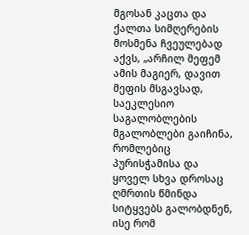მგოსან კაცთა და ქალთა სიმღერების მოსმენა ჩვეულებად აქვს, „არჩილ მეფემ ამის მაგიერ, დავით მეფის მსგავსად, საეკლესიო საგალობლების მგალობლები გაიჩინა, რომლებიც პურისჭამისა და ყოველ სხვა დროსაც ღმრთის წმინდა სიტყვებს გალობდნენ, ისე რომ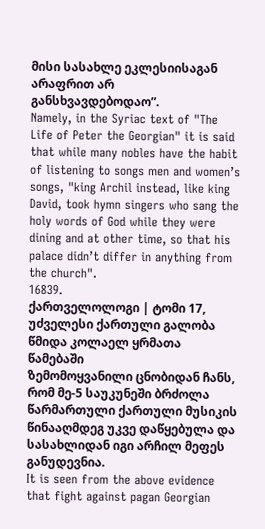მისი სასახლე ეკლესიისაგან არაფრით არ განსხვავდებოდაო”.
Namely, in the Syriac text of "The Life of Peter the Georgian" it is said that while many nobles have the habit of listening to songs men and women’s songs, "king Archil instead, like king David, took hymn singers who sang the holy words of God while they were dining and at other time, so that his palace didn’t differ in anything from the church".
16839.
ქართველოლოგი | ტომი 17, უძველესი ქართული გალობა წმიდა კოლაელ ყრმათა წამებაში
ზემომოყვანილი ცნობიდან ჩანს, რომ მე-5 საუკუნეში ბრძოლა წარმართული ქართული მუსიკის წინააღმდეგ უკვე დაწყებულა და სასახლიდან იგი არჩილ მეფეს განუდევნია.
It is seen from the above evidence that fight against pagan Georgian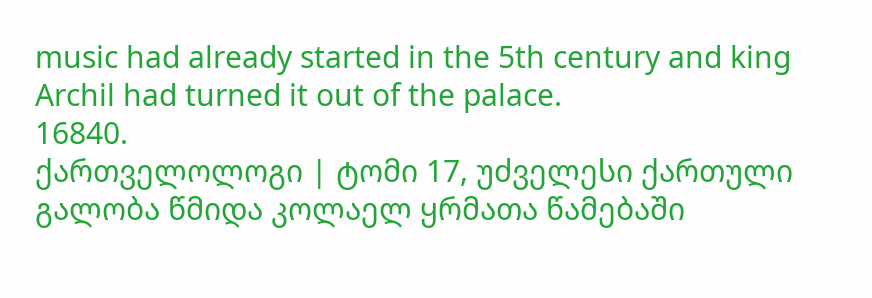music had already started in the 5th century and king Archil had turned it out of the palace.
16840.
ქართველოლოგი | ტომი 17, უძველესი ქართული გალობა წმიდა კოლაელ ყრმათა წამებაში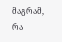მაგრამ, რა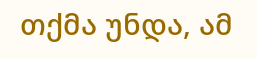თქმა უნდა, ამ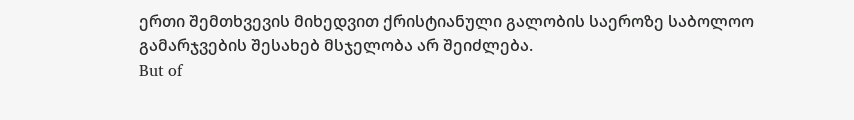ერთი შემთხვევის მიხედვით ქრისტიანული გალობის საეროზე საბოლოო გამარჯვების შესახებ მსჯელობა არ შეიძლება.
But of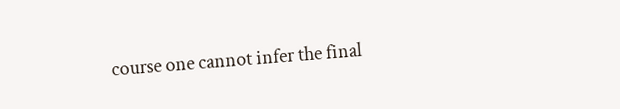course one cannot infer the final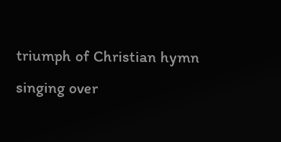triumph of Christian hymn singing over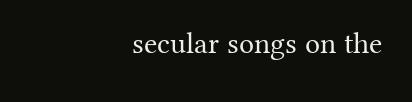secular songs on the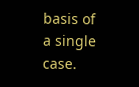basis of a single case.